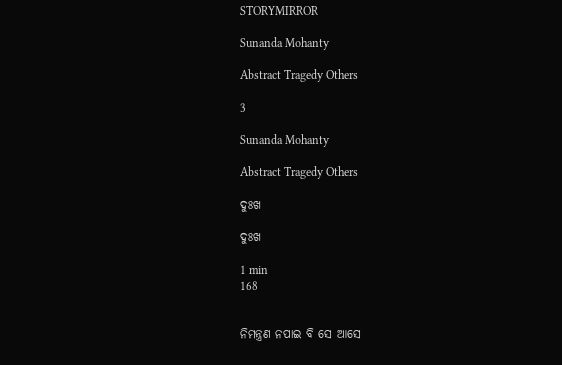STORYMIRROR

Sunanda Mohanty

Abstract Tragedy Others

3

Sunanda Mohanty

Abstract Tragedy Others

ଦୁଃଖ

ଦୁଃଖ

1 min
168


ନିମନ୍ତ୍ରଣ ନପାଇ ବି ସେ ଆସେ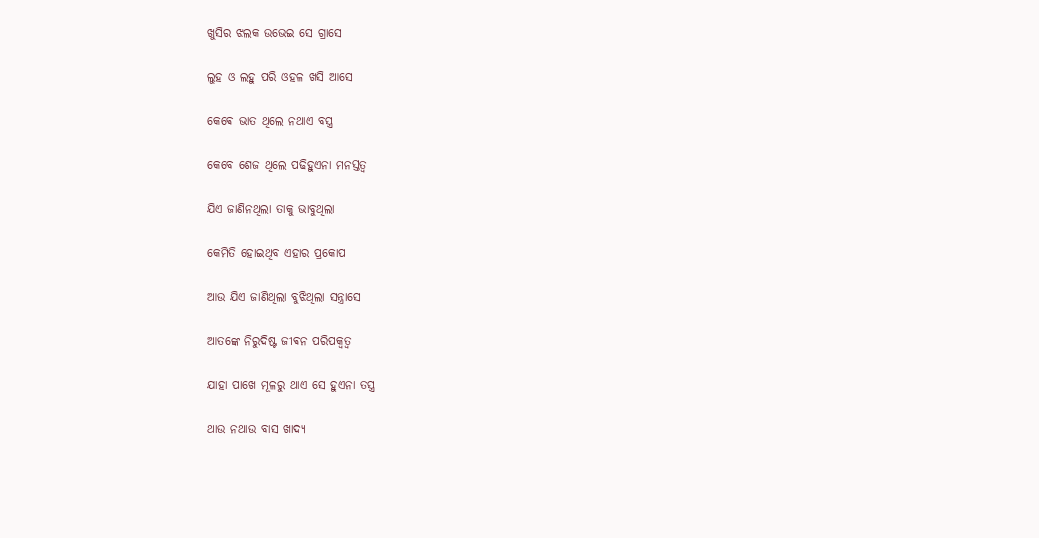ଖୁସିର ଝଲକ ଉଭେଇ ସେ ଗ୍ରାସେ

ଲୁହ ଓ ଲହୁ ପରି ଓହଳ ଖସି ଆସେ

କେଵେ ଭାତ ଥିଲେ ନଥାଏ ବସ୍ତ୍ର

କେବେ ଶେଜ ଥିଲେ ପଢିହୁଏନା ମନସ୍ତତ୍ଵ

ଯିଏ ଜାଣିନଥିଲା ତାକୁ ଭାବୁଥିଲା

କେମିତି ହୋଇଥିବ ଏହାର ପ୍ରକୋପ

ଆଉ ଯିଏ ଜାଣିଥିଲା ବୁଝିଥିଲା ସନ୍ତ୍ରାସେ

ଆତଙ୍କେ ନିରୁଦିଷ୍ଟ ଜୀଵନ ପରିପକ୍ଵତ୍ବ

ଯାହା ପାଖେ ମୂଳରୁ ଥାଏ ସେ ହୁଏନା ତସ୍ତ୍ର

ଥାଉ ନଥାଉ ବାସ ଖାଦ୍ୟ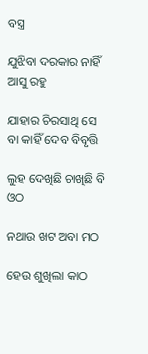ବସ୍ତ୍ର

ଯୁଝିବା ଦରକାର ନାହିଁ ଆସୁ ରହୁ

ଯାହାର ଚିରସାଥି ସେ ବା କାହିଁ ଦେବ ବିବୃତ୍ତି

ଲୁହ ଦେଖିଛି ଚାଖିଛି ବି ଓଠ

ନଥାଉ ଖଟ ଅବା ମଠ

ହେଉ ଶୁଖିଲା କାଠ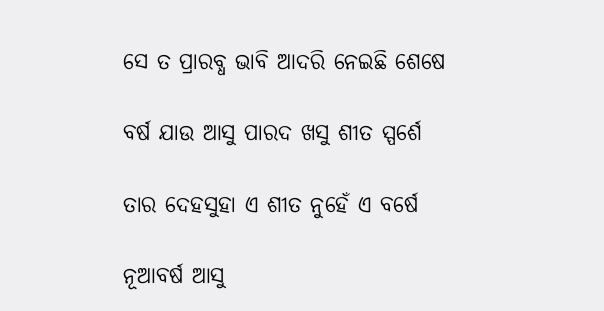ସେ ତ ପ୍ରାରବ୍ଧ ଭାବି ଆଦରି ନେଇଛି ଶେଷେ

ବର୍ଷ ଯାଉ ଆସୁ ପାରଦ ଖସୁ ଶୀତ ସ୍ପର୍ଶେ

ତାର ଦେହସୁହା ଏ ଶୀତ ନୁହେଁ ଏ ବର୍ଷେ

ନୂଆବର୍ଷ ଆସୁ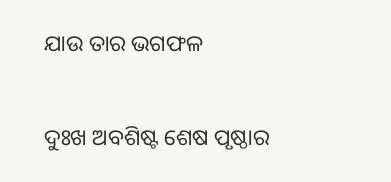ଯାଉ ତାର ଭଗଫଳ

ଦୁଃଖ ଅବଶିଷ୍ଟ ଶେଷ ପୃଷ୍ଠାର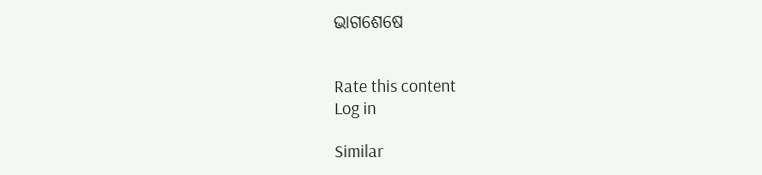ଭାଗଶେଷେ


Rate this content
Log in

Similar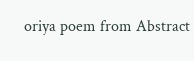oriya poem from Abstract